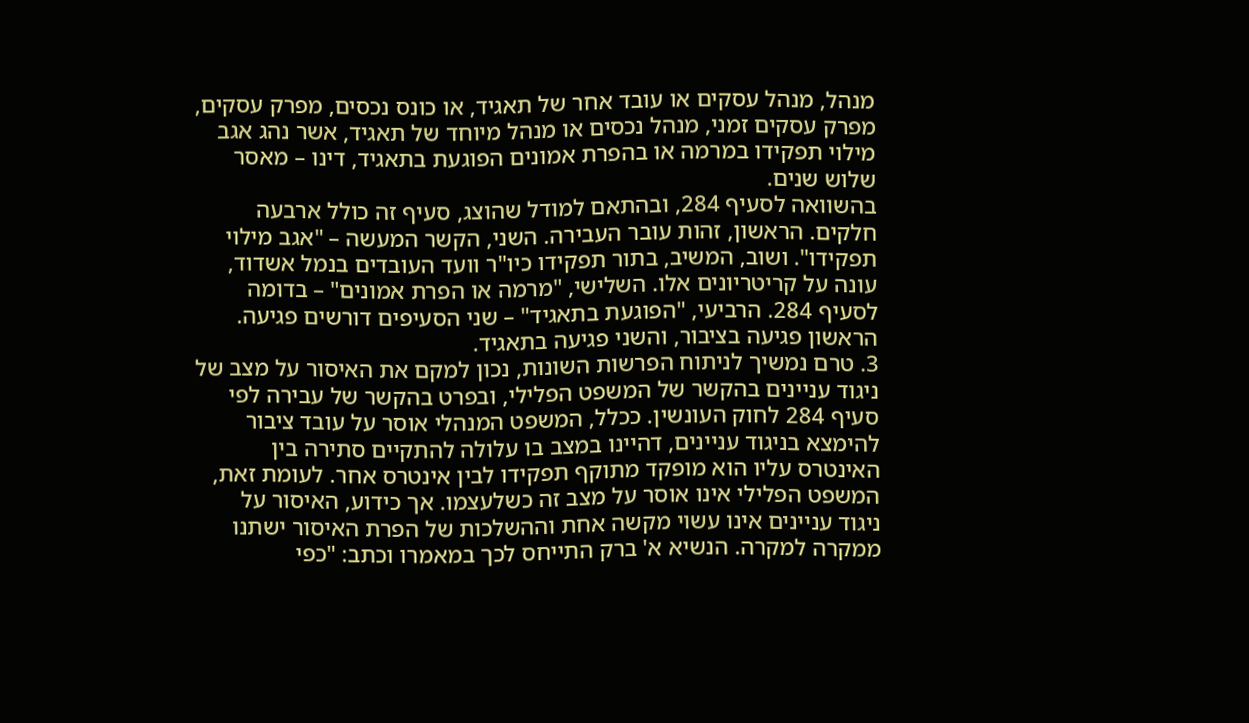מנהל, מנהל עסקים או עובד אחר של תאגיד, או כונס נכסים, מפרק עסקים, מפרק עסקים זמני, מנהל נכסים או מנהל מיוחד של תאגיד, אשר נהג אגב מילוי תפקידו במרמה או בהפרת אמונים הפוגעת בתאגיד, דינו – מאסר שלוש שנים.
בהשוואה לסעיף 284, ובהתאם למודל שהוצג, סעיף זה כולל ארבעה חלקים. הראשון, זהות עובר העבירה. השני, הקשר המעשה – "אגב מילוי תפקידו". ושוב, המשיב, בתור תפקידו כיו"ר וועד העובדים בנמל אשדוד, עונה על קריטריונים אלו. השלישי, "מרמה או הפרת אמונים" – בדומה לסעיף 284. הרביעי, "הפוגעת בתאגיד" – שני הסעיפים דורשים פגיעה. הראשון פגיעה בציבור, והשני פגיעה בתאגיד.
3. טרם נמשיך לניתוח הפרשות השונות, נכון למקם את האיסור על מצב של ניגוד עניינים בהקשר של המשפט הפלילי, ובפרט בהקשר של עבירה לפי סעיף 284 לחוק העונשין. ככלל, המשפט המנהלי אוסר על עובד ציבור להימצא בניגוד עניינים, דהיינו במצב בו עלולה להתקיים סתירה בין האינטרס עליו הוא מופקד מתוקף תפקידו לבין אינטרס אחר. לעומת זאת, המשפט הפלילי אינו אוסר על מצב זה כשלעצמו. אך כידוע, האיסור על ניגוד עניינים אינו עשוי מקשה אחת וההשלכות של הפרת האיסור ישתנו ממקרה למקרה. הנשיא א' ברק התייחס לכך במאמרו וכתב: "כפי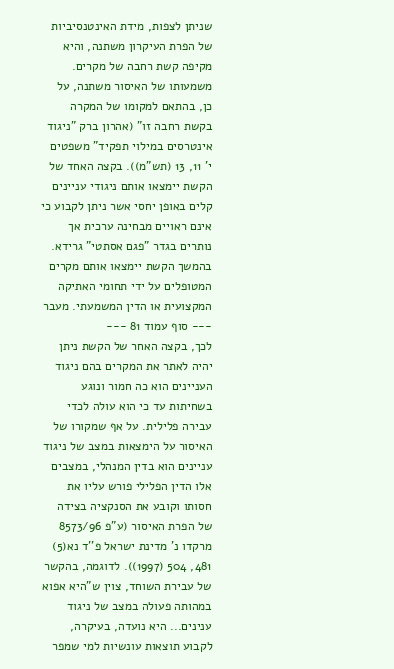שניתן לצפות, מידת האינטנסיביות של הפרת העיקרון משתנה, והיא מקיפה קשת רחבה של מקרים. משמעותו של האיסור משתנה, על כן, בהתאם למקומו של המקרה בקשת רחבה זו" (אהרון ברק "ניגוד אינטרסים במילוי תפקיד" משפטים י' 11, 13 (תש"מ)). בקצה האחד של הקשת יימצאו אותם ניגודי עניינים קלים באופן יחסי אשר ניתן לקבוע כי אינם ראויים מבחינה ערכית אך נותרים בגדר "פגם אסתטי" גרידא. בהמשך הקשת יימצאו אותם מקרים המטופלים על ידי תחומי האתיקה המקצועית או הדין המשמעתי. מעבר
--- סוף עמוד 81 ---
לכך, בקצה האחר של הקשת ניתן יהיה לאתר את המקרים בהם ניגוד העניינים הוא כה חמור ונוגע בשחיתות עד כי הוא עולה לכדי עבירה פלילית. על אף שמקורו של האיסור על הימצאות במצב של ניגוד עניינים הוא בדין המנהלי, במצבים אלו הדין הפלילי פורש עליו את חסותו וקובע את הסנקציה בצידה של הפרת האיסור (ע"פ 8573/96 מרקדו נ' מדינת ישראל פ''ד נא(5) 481, 504 (1997)). לדוגמה, בהקשר של עבירת השוחד, צוין ש"היא אפוא במהותה פעולה במצב של ניגוד ענינים... היא נועדה, בעיקרה, לקבוע תוצאות עונשיות למי שמפר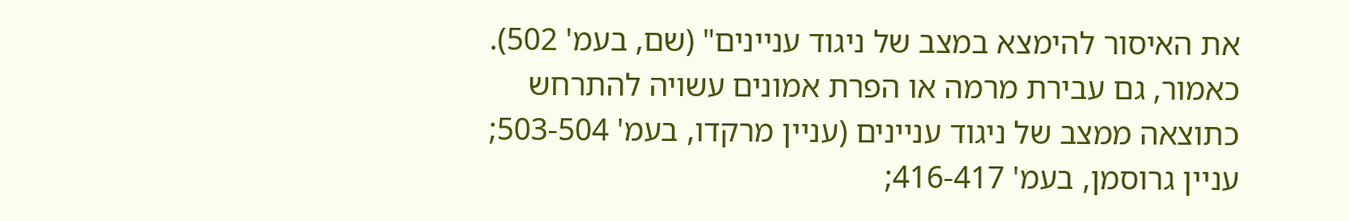את האיסור להימצא במצב של ניגוד עניינים" (שם, בעמ' 502). כאמור, גם עבירת מרמה או הפרת אמונים עשויה להתרחש כתוצאה ממצב של ניגוד עניינים (עניין מרקדו, בעמ' 503-504; עניין גרוסמן, בעמ' 416-417;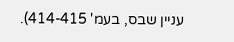עניין שבס, בעמ' 414-415).